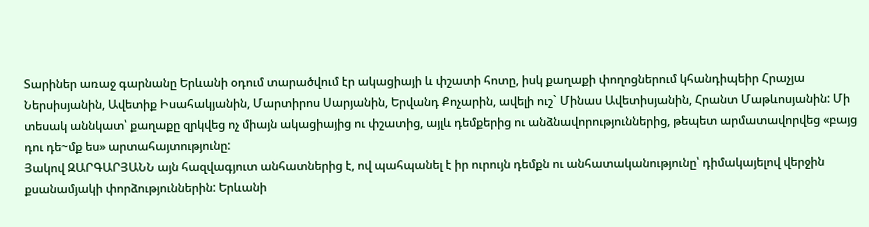Տարիներ առաջ գարնանը Երևանի օդում տարածվում էր ակացիայի և փշատի հոտը, իսկ քաղաքի փողոցներում կհանդիպեիր Հրաչյա Ներսիսյանին, Ավետիք Իսահակյանին, Մարտիրոս Սարյանին, Երվանդ Քոչարին, ավելի ուշ` Մինաս Ավետիսյանին, Հրանտ Մաթևոսյանին: Մի տեսակ աննկատ՝ քաղաքը զրկվեց ոչ միայն ակացիայից ու փշատից, այլև դեմքերից ու անձնավորություններից, թեպետ արմատավորվեց «բայց դու դե~մք ես» արտահայտությունը:
Յակով ԶԱՐԳԱՐՅԱՆՆ այն հազվագյուտ անհատներից է, ով պահպանել է իր ուրույն դեմքն ու անհատականությունը՝ դիմակայելով վերջին քսանամյակի փորձություններին: Երևանի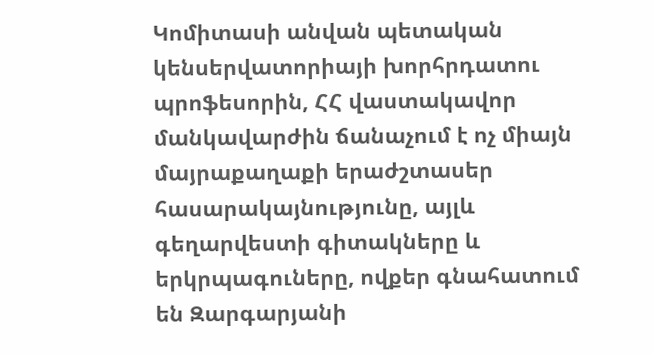Կոմիտասի անվան պետական կենսերվատորիայի խորհրդատու պրոֆեսորին, ՀՀ վաստակավոր մանկավարժին ճանաչում է ոչ միայն մայրաքաղաքի երաժշտասեր հասարակայնությունը, այլև գեղարվեստի գիտակները և երկրպագուները, ովքեր գնահատում են Զարգարյանի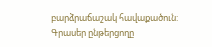բարձրաճաշակ հավաքածուն: Գրասեր ընթերցողը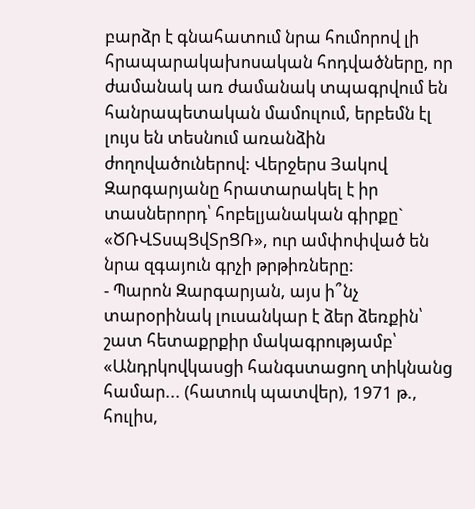բարձր է գնահատում նրա հումորով լի հրապարակախոսական հոդվածները, որ ժամանակ առ ժամանակ տպագրվում են հանրապետական մամուլում, երբեմն էլ լույս են տեսնում առանձին ժողովածուներով: Վերջերս Յակով Զարգարյանը հրատարակել է իր տասներորդ՝ հոբելյանական գիրքը` «ԾՌՎՏսպՑվՏրՑՌ», ուր ամփոփված են նրա զգայուն գրչի թրթիռները:
- Պարոն Զարգարյան, այս ի՞նչ տարօրինակ լուսանկար է ձեր ձեռքին՝ շատ հետաքրքիր մակագրությամբ՝ «Անդրկովկասցի հանգստացող տիկնանց համար... (հատուկ պատվեր), 1971 թ., հուլիս,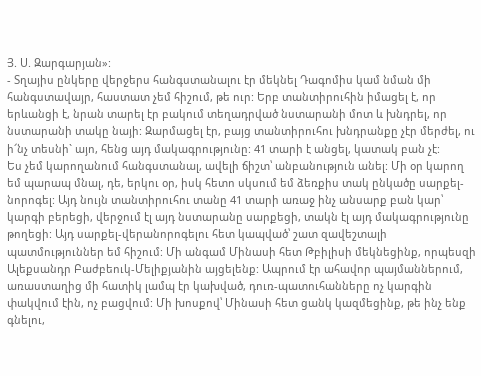Յ. Ս. Զարգարյան»:
- Տղայիս ընկերը վերջերս հանգստանալու էր մեկնել Դագոմիս կամ նման մի հանգստավայր, հաստատ չեմ հիշում, թե ուր: Երբ տանտիրուհին իմացել է, որ երևանցի է, նրան տարել էր բակում տեղադրված նստարանի մոտ և խնդրել, որ նստարանի տակը նայի: Զարմացել էր, բայց տանտիրուհու խնդրանքը չէր մերժել, ու ի՜նչ տեսնի` այո, հենց այդ մակագրությունը: 41 տարի է անցել, կատակ բան չէ:
Ես չեմ կարողանում հանգստանալ, ավելի ճիշտ՝ անբանություն անել: Մի օր կարող եմ պարապ մնալ, դե, երկու օր, իսկ հետո սկսում եմ ձեռքիս տակ ընկածը սարքել-նորոգել: Այդ նույն տանտիրուհու տանը 41 տարի առաջ ինչ անսարք բան կար՝ կարգի բերեցի, վերջում էլ այդ նստարանը սարքեցի, տակն էլ այդ մակագրությունը թողեցի: Այդ սարքել-վերանորոգելու հետ կապված՝ շատ զավեշտալի պատմություններ եմ հիշում: Մի անգամ Մինասի հետ Թբիլիսի մեկնեցինք, որպեսզի Ալեքսանդր Բաժբեուկ-Մելիքյանին այցելենք: Ապրում էր ահավոր պայմաններում, առաստաղից մի հատիկ լամպ էր կախված, դուռ-պատուհանները ոչ կարգին փակվում էին, ոչ բացվում: Մի խոսքով՝ Մինասի հետ ցանկ կազմեցինք, թե ինչ ենք գնելու,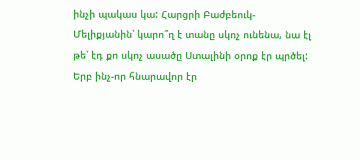ինչի պակաս կա: Հարցրի Բաժբեուկ-Մելիքյանին՝ կարո՞ղ է տանը սկոչ ունենա, նա էլ թե՝ էդ քո սկոչ ասածը Ստալինի օրոք էր պրծել:
Երբ ինչ-որ հնարավոր էր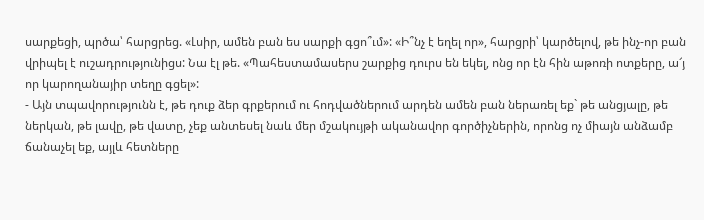սարքեցի, պրծա՝ հարցրեց. «Լսիր, ամեն բան ես սարքի գցո՞ւմ»: «Ի՞նչ է եղել որ», հարցրի՝ կարծելով, թե ինչ-որ բան վրիպել է ուշադրությունիցս: Նա էլ թե. «Պահեստամասերս շարքից դուրս են եկել, ոնց որ էն հին աթոռի ոտքերը, ա՜յ որ կարողանայիր տեղը գցել»:
- Այն տպավորությունն է, թե դուք ձեր գրքերում ու հոդվածներում արդեն ամեն բան ներառել եք` թե անցյալը, թե ներկան, թե լավը, թե վատը, չեք անտեսել նաև մեր մշակույթի ականավոր գործիչներին, որոնց ոչ միայն անձամբ ճանաչել եք, այլև հետները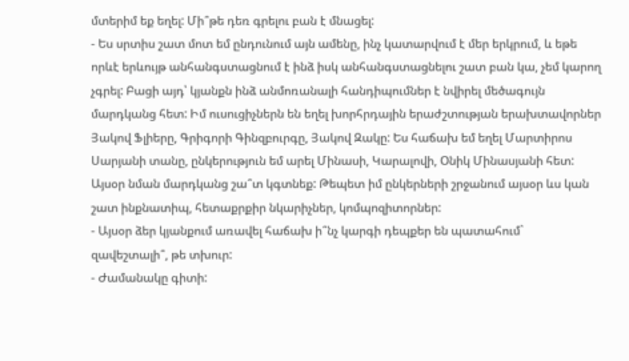մտերիմ եք եղել: Մի՞թե դեռ գրելու բան է մնացել:
- Ես սրտիս շատ մոտ եմ ընդունում այն ամենը, ինչ կատարվում է մեր երկրում, և եթե որևէ երևույթ անհանգստացնում է ինձ իսկ անհանգստացնելու շատ բան կա, չեմ կարող չգրել: Բացի այդ՝ կյանքն ինձ անմոռանալի հանդիպումներ է նվիրել մեծագույն մարդկանց հետ: Իմ ուսուցիչներն են եղել խորհրդային երաժշտության երախտավորներ Յակով Ֆլիերը, Գրիգորի Գինզբուրգը, Յակով Զակը: Ես հաճախ եմ եղել Մարտիրոս Սարյանի տանը, ընկերություն եմ արել Մինասի, Կարալովի, Օնիկ Մինասյանի հետ: Այսօր նման մարդկանց շա՞տ կգտնեք: Թեպետ իմ ընկերների շրջանում այսօր ևս կան շատ ինքնատիպ, հետաքրքիր նկարիչներ, կոմպոզիտորներ:
- Այսօր ձեր կյանքում առավել հաճախ ի՞նչ կարգի դեպքեր են պատահում` զավեշտալի՞, թե տխուր:
- Ժամանակը գիտի: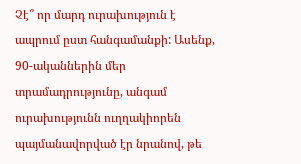Չէ՞ որ մարդ ուրախություն է ապրում ըստ հանգամանքի: Ասենք, 90-ականներին մեր տրամադրությունը, անգամ ուրախությունն ուղղակիորեն պայմանավորված էր նրանով, թե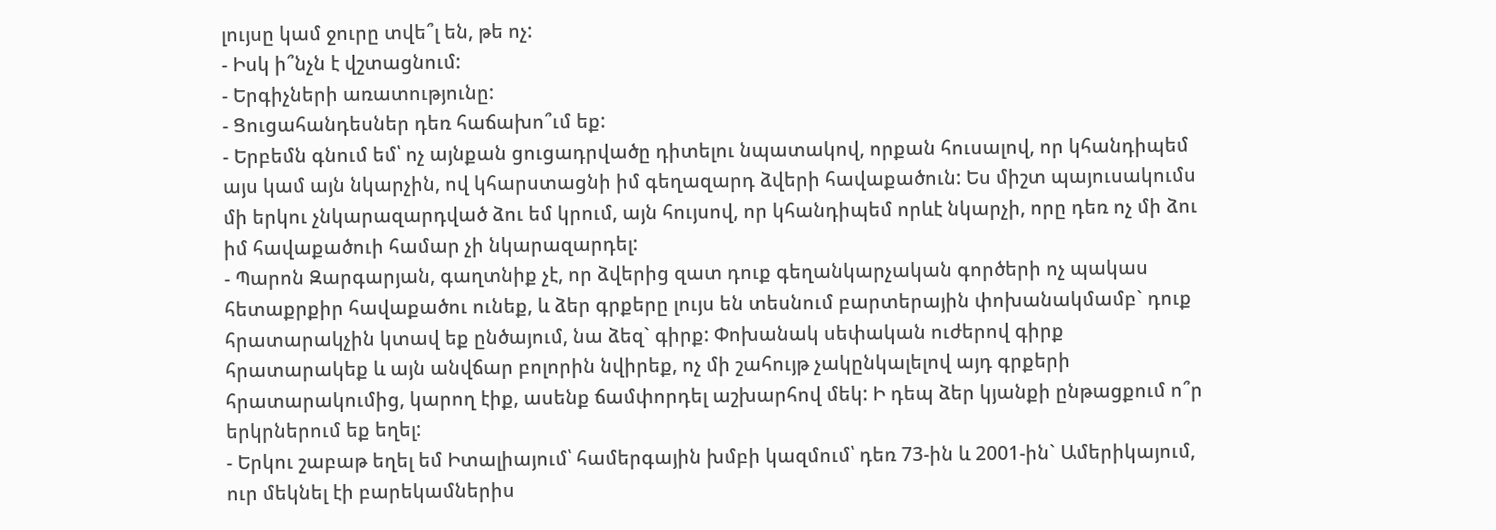լույսը կամ ջուրը տվե՞լ են, թե ոչ:
- Իսկ ի՞նչն է վշտացնում:
- Երգիչների առատությունը:
- Ցուցահանդեսներ դեռ հաճախո՞ւմ եք:
- Երբեմն գնում եմ՝ ոչ այնքան ցուցադրվածը դիտելու նպատակով, որքան հուսալով, որ կհանդիպեմ այս կամ այն նկարչին, ով կհարստացնի իմ գեղազարդ ձվերի հավաքածուն: Ես միշտ պայուսակումս մի երկու չնկարազարդված ձու եմ կրում, այն հույսով, որ կհանդիպեմ որևէ նկարչի, որը դեռ ոչ մի ձու իմ հավաքածուի համար չի նկարազարդել:
- Պարոն Զարգարյան, գաղտնիք չէ, որ ձվերից զատ դուք գեղանկարչական գործերի ոչ պակաս հետաքրքիր հավաքածու ունեք, և ձեր գրքերը լույս են տեսնում բարտերային փոխանակմամբ` դուք հրատարակչին կտավ եք ընծայում, նա ձեզ` գիրք: Փոխանակ սեփական ուժերով գիրք հրատարակեք և այն անվճար բոլորին նվիրեք, ոչ մի շահույթ չակընկալելով այդ գրքերի հրատարակումից, կարող էիք, ասենք ճամփորդել աշխարհով մեկ: Ի դեպ ձեր կյանքի ընթացքում ո՞ր երկրներում եք եղել:
- Երկու շաբաթ եղել եմ Իտալիայում՝ համերգային խմբի կազմում՝ դեռ 73-ին և 2001-ին` Ամերիկայում, ուր մեկնել էի բարեկամներիս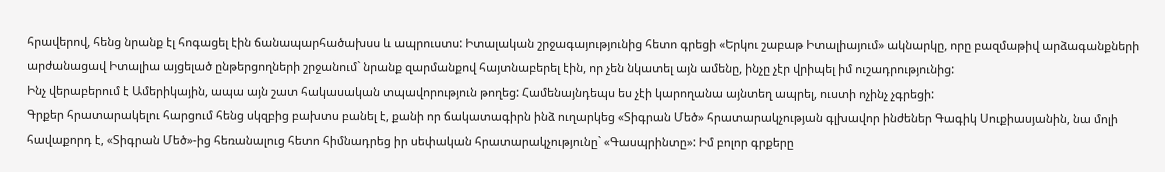հրավերով, հենց նրանք էլ հոգացել էին ճանապարհածախսս և ապրուստս: Իտալական շրջագայությունից հետո գրեցի «Երկու շաբաթ Իտալիայում» ակնարկը, որը բազմաթիվ արձագանքների արժանացավ Իտալիա այցելած ընթերցողների շրջանում` նրանք զարմանքով հայտնաբերել էին, որ չեն նկատել այն ամենը, ինչը չէր վրիպել իմ ուշադրությունից:
Ինչ վերաբերում է Ամերիկային, ապա այն շատ հակասական տպավորություն թողեց: Համենայնդեպս ես չէի կարողանա այնտեղ ապրել, ուստի ոչինչ չգրեցի:
Գրքեր հրատարակելու հարցում հենց սկզբից բախտս բանել է, քանի որ ճակատագիրն ինձ ուղարկեց «Տիգրան Մեծ» հրատարակչության գլխավոր ինժեներ Գագիկ Սուքիասյանին, նա մոլի հավաքորդ է, «Տիգրան Մեծ»-ից հեռանալուց հետո հիմնադրեց իր սեփական հրատարակչությունը` «Գասպրինտը»: Իմ բոլոր գրքերը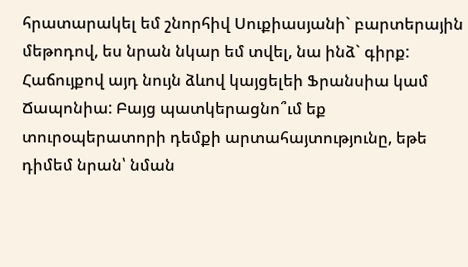հրատարակել եմ շնորհիվ Սուքիասյանի` բարտերային մեթոդով, ես նրան նկար եմ տվել, նա ինձ` գիրք: Հաճույքով այդ նույն ձևով կայցելեի Ֆրանսիա կամ Ճապոնիա: Բայց պատկերացնո՞ւմ եք տուրօպերատորի դեմքի արտահայտությունը, եթե դիմեմ նրան՝ նման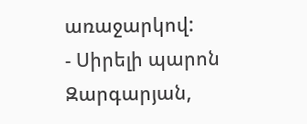առաջարկով:
- Սիրելի պարոն Զարգարյան,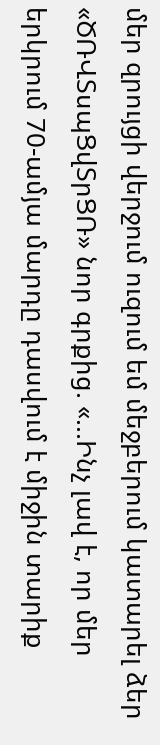մեր զրույցի վերջում ուզում եմ մեջբերում կատարել ձեր «ԾՌՎՏսպՑվՏրՑՌ» նոր գրքից. «...Ինչ լավ է, որ մեր երկրում 70-ամյա մարդը դասվում է միջին տարիք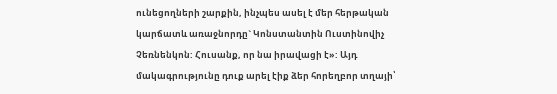ունեցողների շարքին, ինչպես ասել է մեր հերթական կարճատև առաջնորդը` Կոնստանտին Ուստինովիչ Չեռնենկոն: Հուսանք, որ նա իրավացի է»: Այդ մակագրությունը դուք արել էիք ձեր հորեղբոր տղայի՝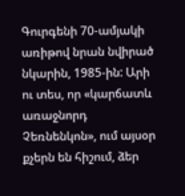Գուրգենի 70-ամյակի առիթով նրան նվիրած նկարին, 1985-ին: Արի ու տես, որ «կարճատև առաջնորդ Չեռնենկոն», ում այսօր քչերն են հիշում, ձեր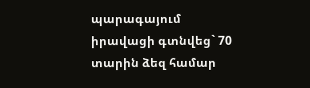պարագայում իրավացի գտնվեց` 70 տարին ձեզ համար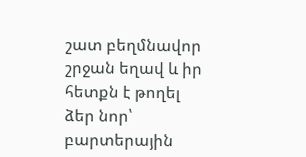շատ բեղմնավոր շրջան եղավ և իր հետքն է թողել ձեր նոր՝ բարտերային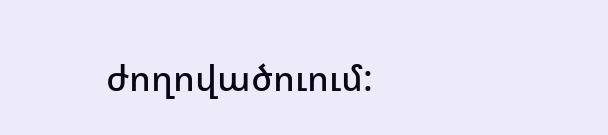ժողովածուում: